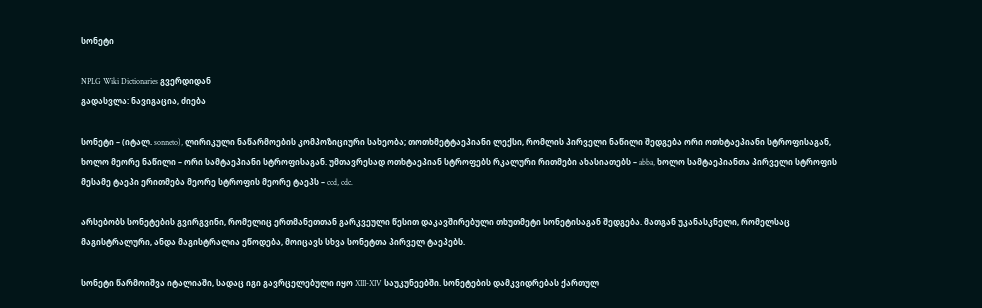სონეტი

NPLG Wiki Dictionaries გვერდიდან
გადასვლა: ნავიგაცია, ძიება

სონეტი – (იტალ. sonneto), ლირიკული ნაწარმოების კომპოზიციური სახეობა; თოთხმეტტაეპიანი ლექსი, რომლის პირველი ნაწილი შედგება ორი ოთხტაეპიანი სტროფისაგან, ხოლო მეორე ნაწილი – ორი სამტაეპიანი სტროფისაგან. უმთავრესად ოთხტაეპიან სტროფებს რკალური რითმები ახასიათებს – abba, ხოლო სამტაეპიანთა პირველი სტროფის მესამე ტაეპი ერითმება მეორე სტროფის მეორე ტაეპს – ccd, cdc.

არსებობს სონეტების გვირგვინი, რომელიც ერთმანეთთან გარკვეული წესით დაკავშირებული თხუთმეტი სონეტისაგან შედგება. მათგან უკანასკნელი, რომელსაც მაგისტრალური, ანდა მაგისტრალია ეწოდება, მოიცავს სხვა სონეტთა პირველ ტაეპებს.

სონეტი წარმოიშვა იტალიაში, სადაც იგი გავრცელებული იყო XIII-XIV საუკუნეებში. სონეტების დამკვიდრებას ქართულ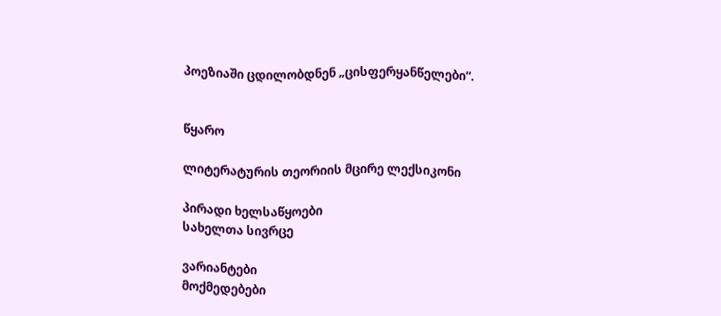პოეზიაში ცდილობდნენ „ცისფერყანწელები“.


წყარო

ლიტერატურის თეორიის მცირე ლექსიკონი

პირადი ხელსაწყოები
სახელთა სივრცე

ვარიანტები
მოქმედებები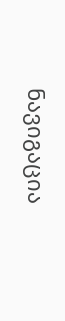ნავიგაცია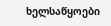ხელსაწყოები